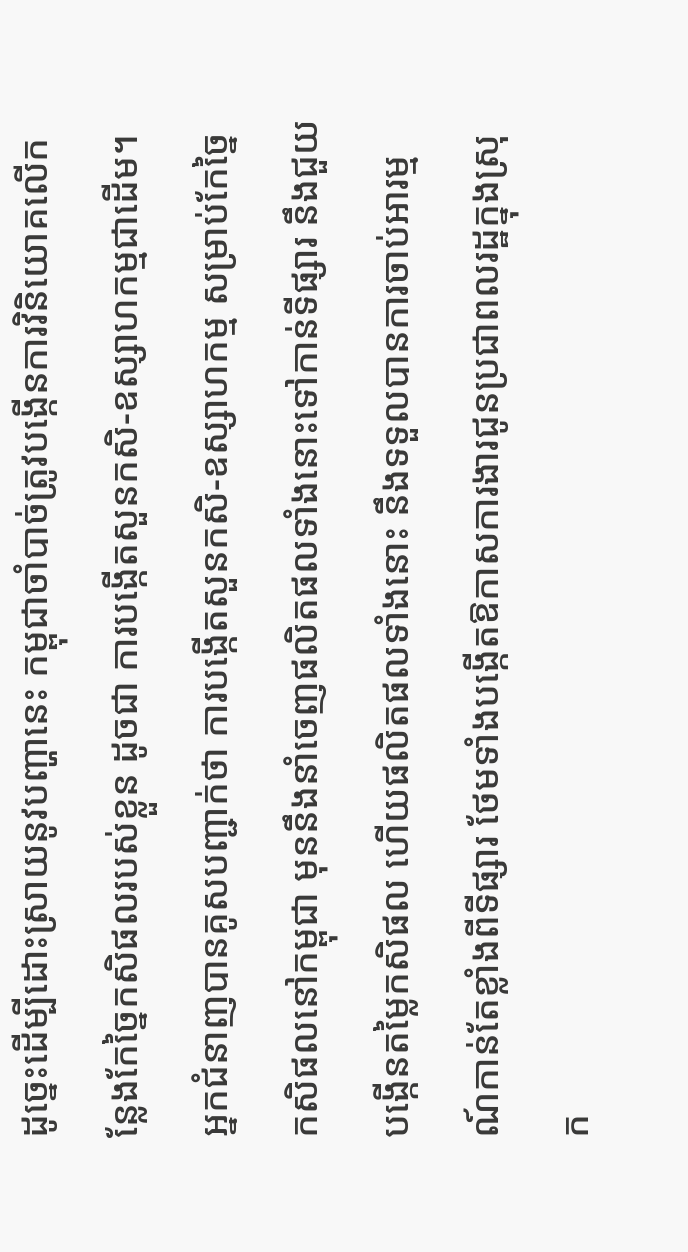ដូច្នេះដើម្បីដោះស្រាយនូវបញ្ហានេះ កម្ពុជាចាំបាច់ត្រូវបង្កើនការវិនិយោគលើកន្លែងកែច្នៃកសិផលរបស់ខ្លួន ដូចជា ការបង្កើតសួនកសិ-ឧស្សាហកម្មជាដើម។ អ្នកជំនាញបានគូសបញ្ជាក់ថា ការបង្កើតសួនកសិ-ឧស្សាហកម្ម សម្រាប់កែច្នៃកសិផលនៅកម្ពុជា មុននឹងនាំចេញផលិតផលទាំងនោះទៅកាន់ទីផ្សារ នឹងជួយបង្កើនតម្លៃកសិផល ហើយផលិតផលទាំងនោះ នឹងទទួលបានការចាប់អារម្មណ៍កាន់តែខ្លាំងពីទីផ្សារ ថែមទាំងបង្កើតឱកាសការងារជូនប្រជាពលរដ្ឋក្នុងស្រុក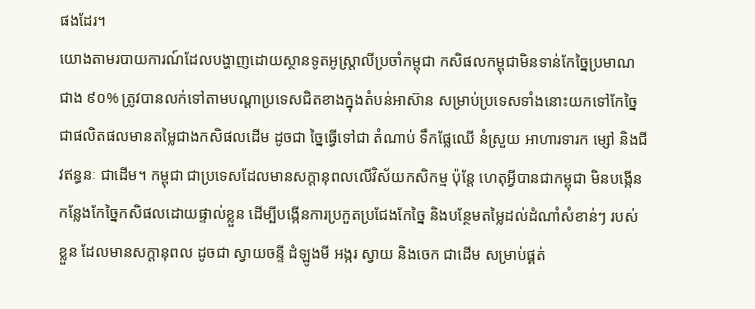ផងដែរ។
យោងតាមរបាយការណ៍ដែលបង្ហាញដោយស្ថានទូតអូស្រ្តាលីប្រចាំកម្ពុជា កសិផលកម្ពុជាមិនទាន់កែច្នៃប្រមាណជាង ៩០% ត្រូវបានលក់ទៅតាមបណ្តាប្រទេសជិតខាងក្នុងតំបន់អាស៊ាន សម្រាប់ប្រទេសទាំងនោះយកទៅកែច្នៃជាផលិតផលមានតម្លៃជាងកសិផលដើម ដូចជា ច្នៃធ្វើទៅជា តំណាប់ ទឹកផ្លែឈើ នំស្រួយ អាហារទារក ម្សៅ និងជីវឥន្ធនៈ ជាដើម។ កម្ពុជា ជាប្រទេសដែលមានសក្ដានុពលលើវិស័យកសិកម្ម ប៉ុន្តែ ហេតុអ្វីបានជាកម្ពុជា មិនបង្កើនកន្លែងកែច្នៃកសិផលដោយផ្ទាល់ខ្លួន ដើម្បីបង្កើនការប្រកួតប្រជែងកែច្នៃ និងបន្ថែមតម្លៃដល់ដំណាំសំខាន់ៗ របស់ខ្លួន ដែលមានសក្ដានុពល ដូចជា ស្វាយចន្ទី ដំឡូងមី អង្ករ ស្វាយ និងចេក ជាដើម សម្រាប់ផ្គត់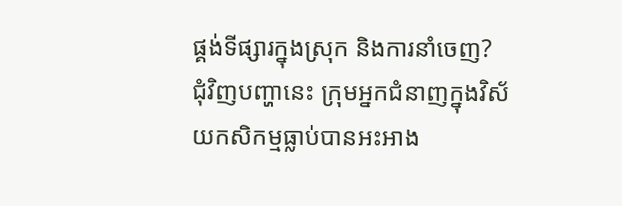ផ្គង់ទីផ្សារក្នុងស្រុក និងការនាំចេញ?
ជុំវិញបញ្ហានេះ ក្រុមអ្នកជំនាញក្នុងវិស័យកសិកម្មធ្លាប់បានអះអាង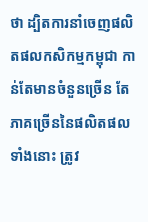ថា ដ្បិតការនាំចេញផលិតផលកសិកម្មកម្ពុជា កាន់តែមានចំនួនច្រើន តែភាគច្រើននៃផលិតផលទាំងនោះ ត្រូវ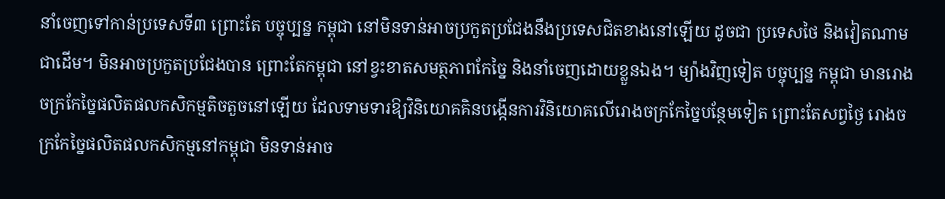នាំចេញទៅកាន់ប្រទេសទី៣ ព្រោះតែ បច្ចុប្បន្ន កម្ពុជា នៅមិនទាន់អាចប្រកួតប្រជែងនឹងប្រទេសជិតខាងនៅឡើយ ដូចជា ប្រទេសថៃ និងវៀតណាម ជាដើម។ មិនអាចប្រកួតប្រជែងបាន ព្រោះតែកម្ពុជា នៅខ្វះខាតសមត្ថភាពកែច្នៃ និងនាំចេញដោយខ្លួនឯង។ ម្យ៉ាងវិញទៀត បច្ចុប្បន្ន កម្ពុជា មានរោងចក្រកែច្នៃផលិតផលកសិកម្មតិចតួចនៅឡើយ ដែលទាមទារឱ្យវិនិយោគគិនបង្កើនការវិនិយោគលើរោងចក្រកែច្នៃបន្ថែមទៀត ព្រោះតែសព្វថ្ងៃ រោងចក្រកែច្នៃផលិតផលកសិកម្មនៅកម្ពុជា មិនទាន់អាច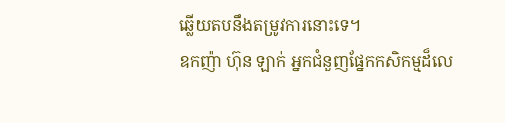ឆ្លើយតបនឹងតម្រូវការនោះទេ។
ឧកញ៉ា ហ៊ុន ឡាក់ អ្នកជំនួញផ្នែកកសិកម្មដ៏លេ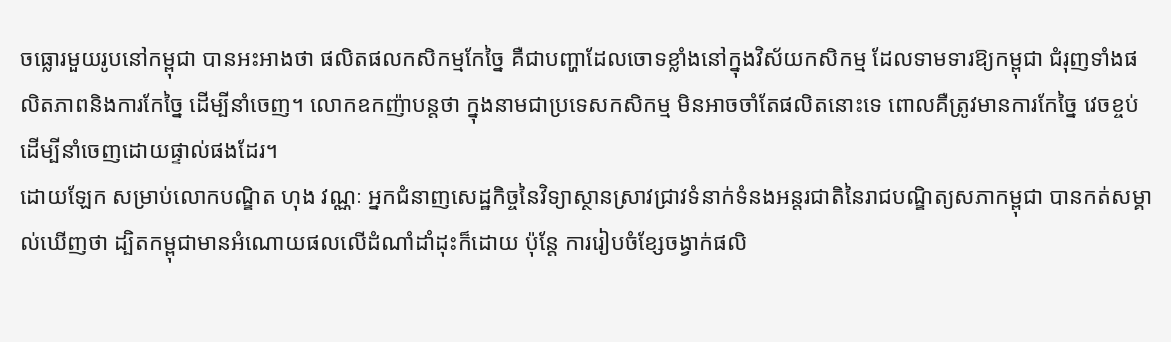ចធ្លោរមួយរូបនៅកម្ពុជា បានអះអាងថា ផលិតផលកសិកម្មកែច្នៃ គឺជាបញ្ហាដែលចោទខ្លាំងនៅក្នុងវិស័យកសិកម្ម ដែលទាមទារឱ្យកម្ពុជា ជំរុញទាំងផលិតភាពនិងការកែច្នៃ ដើម្បីនាំចេញ។ លោកឧកញ៉ាបន្តថា ក្នុងនាមជាប្រទេសកសិកម្ម មិនអាចចាំតែផលិតនោះទេ ពោលគឺត្រូវមានការកែច្នៃ វេចខ្ចប់ ដើម្បីនាំចេញដោយផ្ទាល់ផងដែរ។
ដោយឡែក សម្រាប់លោកបណ្ឌិត ហុង វណ្ណៈ អ្នកជំនាញសេដ្ឋកិច្ចនៃវិទ្យាស្ថានស្រាវជ្រាវទំនាក់ទំនងអន្តរជាតិនៃរាជបណ្ឌិត្យសភាកម្ពុជា បានកត់សម្គាល់ឃើញថា ដ្បិតកម្ពុជាមានអំណោយផលលើដំណាំដាំដុះក៏ដោយ ប៉ុន្ដែ ការរៀបចំខ្សែចង្វាក់ផលិ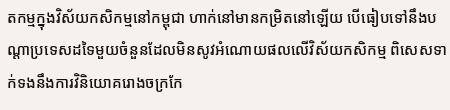តកម្មក្នុងវិស័យកសិកម្មនៅកម្ពុជា ហាក់នៅមានកម្រិតនៅឡើយ បើធៀបទៅនឹងបណ្ដាប្រទេសដទៃមួយចំនួនដែលមិនសូវអំណោយផលលើវិស័យកសិកម្ម ពិសេសទាក់ទងនឹងការវិនិយោគរោងចក្រកែ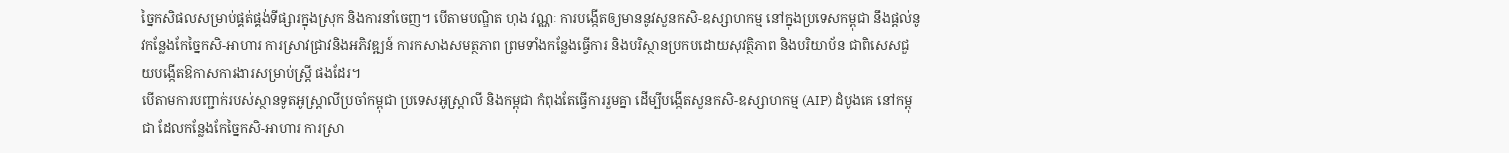ច្នៃកសិផលសម្រាប់ផ្គត់ផ្គង់ទីផ្សារក្នុងស្រុក និងការនាំចេញ។ បើតាមបណ្ឌិត ហុង វណ្ណៈ ការបង្កើតឲ្យមាននូវសួនកសិ-ឧស្សាហកម្ម នៅក្នុងប្រទេសកម្ពុជា នឹងផ្តល់នូវកន្លែងកែច្នៃកសិ-អាហារ ការស្រាវជ្រាវនិងអភិវឌ្ឍន៍ ការកសាងសមត្ថភាព ព្រមទាំងកន្លែងធ្វើការ និងបរិស្ថានប្រកបដោយសុវត្ថិភាព និងបរិយាប័ន ជាពិសេសជួយបង្កើតឱកាសការងារសម្រាប់ស្ត្រី ផងដែរ។
បើតាមការបញ្ជាក់របស់ស្ថានទូតអូស្ត្រាលីប្រចាំកម្ពុជា ប្រទេសអូស្ត្រាលី និងកម្ពុជា កំពុងតែធ្វើការរួមគ្នា ដើម្បីបង្កើតសួនកសិ-ឧស្សាហកម្ម (AIP) ដំបូងគេ នៅកម្ពុជា ដែលកន្លែងកែច្នៃកសិ-អាហារ ការស្រា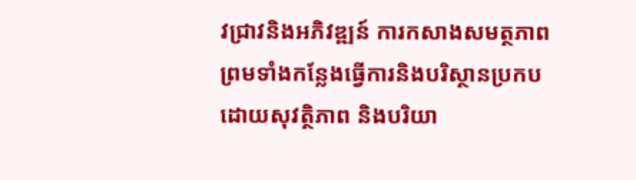វជ្រាវនិងអភិវឌ្ឍន៍ ការកសាងសមត្ថភាព ព្រមទាំងកន្លែងធ្វើការនិងបរិស្ថានប្រកបដោយសុវត្ថិភាព និងបរិយា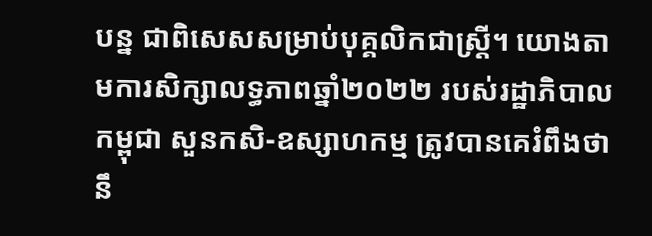បន្ន ជាពិសេសសម្រាប់បុគ្គលិកជាស្ត្រី។ យោងតាមការសិក្សាលទ្ធភាពឆ្នាំ២០២២ របស់រដ្ឋាភិបាលកម្ពុជា សួនកសិ-ឧស្សាហកម្ម ត្រូវបានគេរំពឹងថា នឹ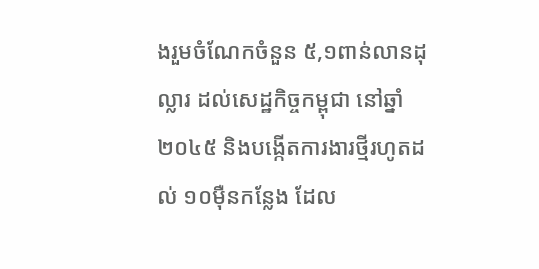ងរួមចំណែកចំនួន ៥,១ពាន់លានដុល្លារ ដល់សេដ្ឋកិច្ចកម្ពុជា នៅឆ្នាំ២០៤៥ និងបង្កើតការងារថ្មីរហូតដល់ ១០ម៉ឺនកន្លែង ដែល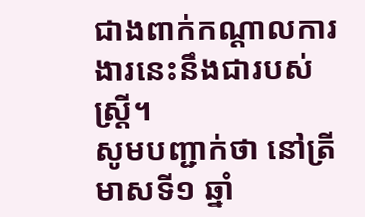ជាងពាក់កណ្តាលការងារនេះនឹងជារបស់ស្ត្រី។
សូមបញ្ជាក់ថា នៅត្រីមាសទី១ ឆ្នាំ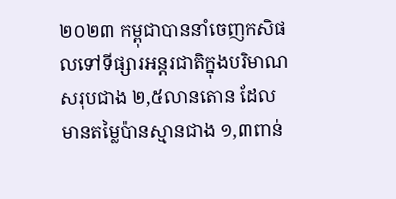២០២៣ កម្ពុជាបាននាំចេញកសិផលទៅទីផ្សារអន្តរជាតិក្នុងបរិមាណសរុបជាង ២,៥លានតោន ដែលមានតម្លៃប៉ានស្មានជាង ១,៣ពាន់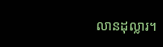លានដុល្លារ។